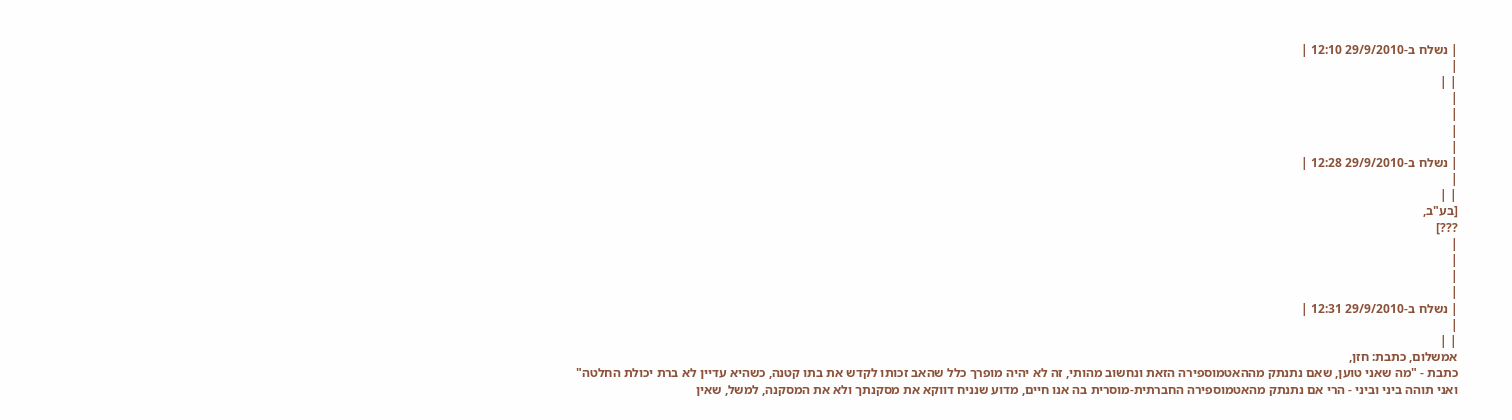| נשלח ב-29/9/2010 12:10 |
|
| |
|
|
|
|
| נשלח ב-29/9/2010 12:28 |
|
| |
[בע"ב,
???]
|
|
|
|
| נשלח ב-29/9/2010 12:31 |
|
| |
אמשלום, כתבת: חזן,
כתבת - "מה שאני טוען, שאם נתנתק מההאטמוספירה הזאת ונחשוב מהותי, זה לא יהיה מופרך כלל שהאב זכותו לקדש את בתו קטנה, כשהיא עדיין לא ברת יכולת החלטה"
ואני תוהה ביני וביני - הרי אם נתנתק מהאטמוספירה החברתית-מוסרית בה אנו חיים, מדוע שנניח דווקא את מסקנתך ולא את המסקנה, למשל, שאין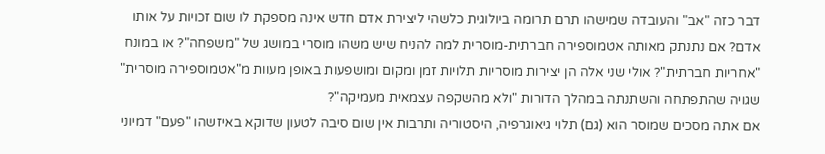דבר כזה "אב" והעובדה שמישהו תרם תרומה ביולוגית כלשהי ליצירת אדם חדש אינה מספקת לו שום זכויות על אותו אדם? אם נתנתק מאותה אטמוספירה חברתית-מוסרית למה להניח שיש משהו מוסרי במושג של "משפחה"? או במונח "אחריות חברתית"? אולי שני אלה הן יצירות מוסריות תלויות זמן ומקום ומושפעות באופן מעוות מ"אטמוספירה מוסרית" שגויה שהתפתחה והשתנתה במהלך הדורות "ולא מהשקפה עצמאית מעמיקה"?
אם אתה מסכים שמוסר הוא (גם) תלוי גיאוגרפיה, היסטוריה ותרבות אין שום סיבה לטעון שדוקא באיזשהו "פעם" דמיוני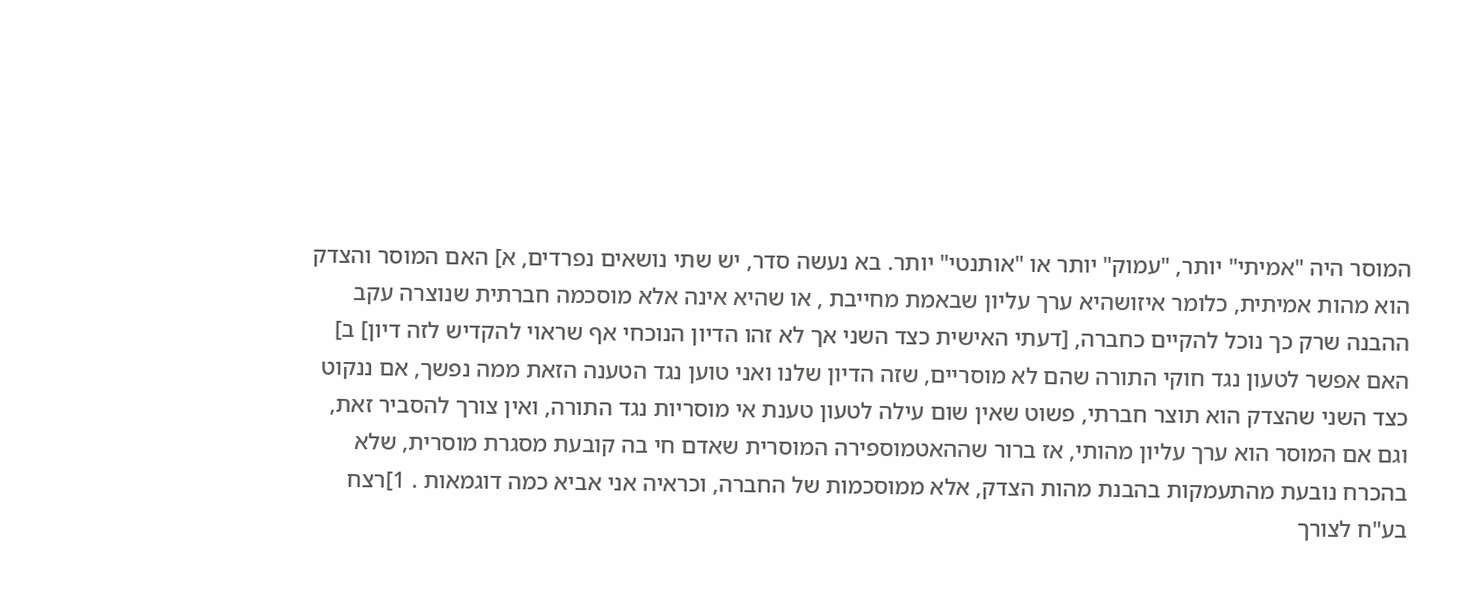המוסר היה "אמיתי" יותר, "עמוק" יותר או "אותנטי" יותר. בא נעשה סדר, יש שתי נושאים נפרדים, א] האם המוסר והצדק הוא מהות אמיתית, כלומר איזושהיא ערך עליון שבאמת מחייבת , או שהיא אינה אלא מוסכמה חברתית שנוצרה עקב ההבנה שרק כך נוכל להקיים כחברה, [דעתי האישית כצד השני אך לא זהו הדיון הנוכחי אף שראוי להקדיש לזה דיון] ב] האם אפשר לטעון נגד חוקי התורה שהם לא מוסריים, שזה הדיון שלנו ואני טוען נגד הטענה הזאת ממה נפשך, אם ננקוט כצד השני שהצדק הוא תוצר חברתי, פשוט שאין שום עילה לטעון טענת אי מוסריות נגד התורה, ואין צורך להסביר זאת, וגם אם המוסר הוא ערך עליון מהותי, אז ברור שההאטמוספירה המוסרית שאדם חי בה קובעת מסגרת מוסרית, שלא בהכרח נובעת מהתעמקות בהבנת מהות הצדק, אלא ממוסכמות של החברה, וכראיה אני אביא כמה דוגמאות . 1]רצח בע"ח לצורך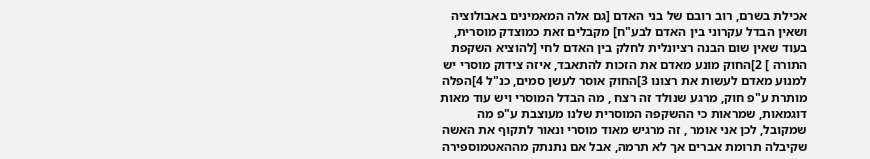אכילת בשרם, רוב רובם של בני האדם [גם אלה המאמינים באבולוציה ושאין הבדל עקרוני בין האדם לבע"ח] מקבלים זאת כמוצדק מוסרית, בעוד שאין שום הבנה רציונלית לחלק בין האדם לחי [להוציא השקפת התורה ] 2]החוק מונע מאדם את הזכות להתאבד, איזה צידוק מוסרי יש למנוע מאדם לעשות את רצונו 3]החוק אוסר לעשן סמים, כנ"ל 4]הפלה מותרת ע"פ חוק, מרגע שנולד זה רצח , מה הבדל המוסרי ויש עוד מאות דוגמאות, שמראות כי ההשקפה המוסרית שלנו מעוצבת ע"פ מה שמקובל, לכן אני אומר , זה מרגיש מאוד מוסרי ונאור לתקוף את האשה שקיבלה תרומת אברים אך לא תרמה, אבל אם נתנתק מההאטמוספירה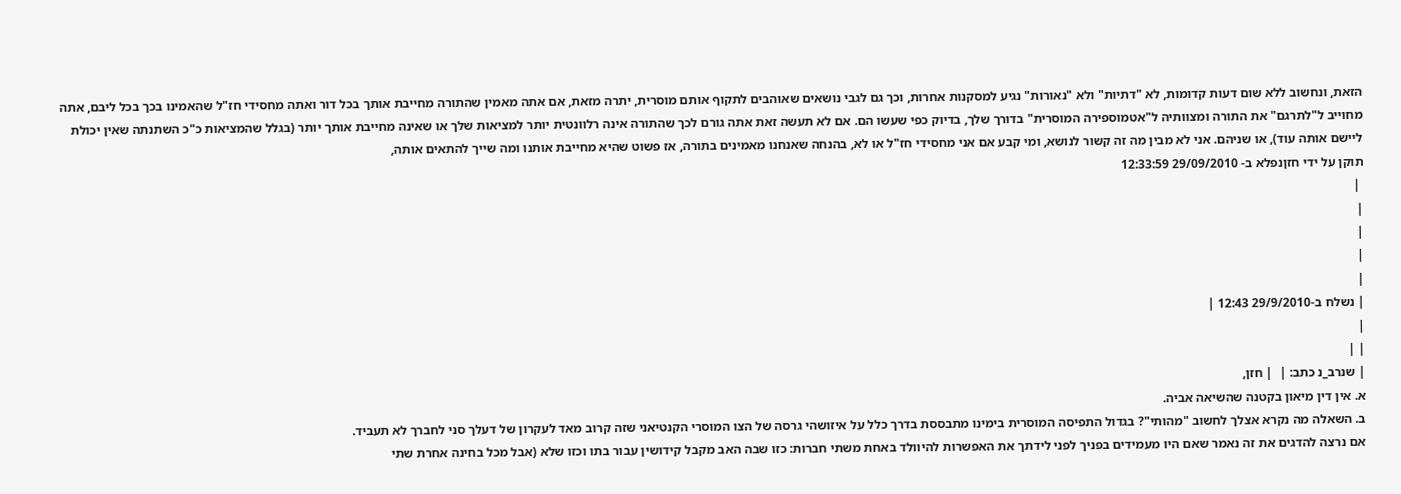הזאת, ונחשוב ללא שום דעות קדומות, לא "דתיות" ולא "נאורות" נגיע למסקנות אחרות, וכך גם לגבי נושאים שאוהבים לתקוף אותם מוסרית, יתרה מזאת, אם אתה מאמין שהתורה מחייבת אותך בכל דור ואתה מחסידי חז"ל שהאמינו בכך בכל ליבם, אתה מחוייב ל"לתרגם" את התורה ומצוותיה ל"אטמוספירה המוסרית" בדורך שלך, בדיוק כפי שעשו הם. אם לא תעשה זאת אתה גורם לכך שהתורה אינה רלוונטית יותר למציאות שלך או שאינה מחייבת אותך יותר (בגלל שהמציאות כ"כ השתנתה שאין יכולת ליישם אותה עוד), או שניהם. אני לא מבין מה זה קשור לנושא, ומי קבע אם אני מחסידי חז"ל או לא, בהנחה שאנחנו מאמינים בתורה, אז פשוט שהיא מחייבת אותנו ומה שייך להתאים אותה,
תוקן על ידי חזןנפלא ב- 29/09/2010 12:33:59
 |
|
|
|
|
| נשלח ב-29/9/2010 12:43 |
|
| |
| שנרב_נ כתב: |  | חזן,
א. אין דין מיאון בקטנה שהשיאה אביה.
ב. השאלה מה נקרא אצלך לחשוב "מהותי"? בגדול התפיסה המוסרית בימינו מתבססת בדרך כלל על איזושהי גרסה של הצו המוסרי הקנטיאני שזה קרוב מאד לעקרון של דעלך סני לחברך לא תעביד.
אם נרצה להדגים את זה נאמר שאם היו מעמידים בפניך לפני לידתך את האפשרות להיוולד באחת משתי חברות: כזו שבה האב מקבל קידושין עבור בתו וכזו שלא (אבל מכל בחינה אחרת שתי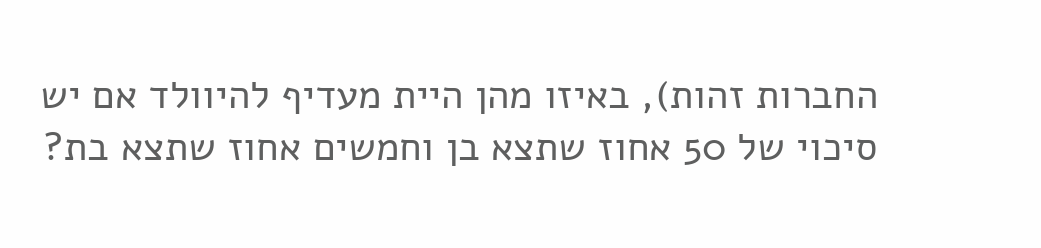החברות זהות), באיזו מהן היית מעדיף להיוולד אם יש סיכוי של 50 אחוז שתצא בן וחמשים אחוז שתצא בת?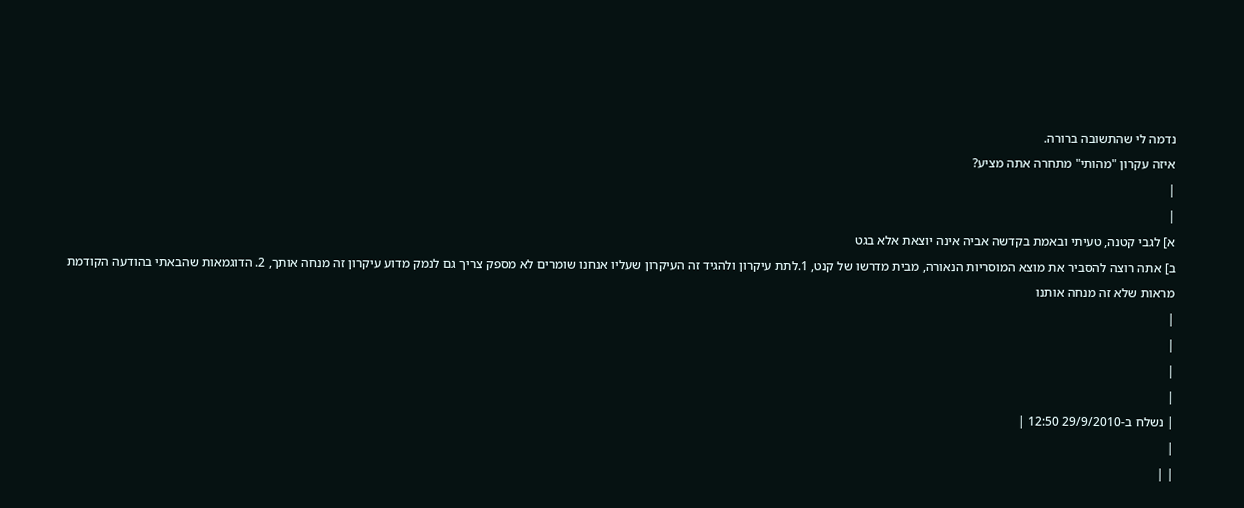נדמה לי שהתשובה ברורה.
איזה עקרון "מהותי" מתחרה אתה מציע?
|
|
א] לגבי קטנה, טעיתי ובאמת בקדשה אביה אינה יוצאת אלא בגט
ב] אתה רוצה להסביר את מוצא המוסריות הנאורה, מבית מדרשו של קנט, 1.לתת עיקרון ולהגיד זה העיקרון שעליו אנחנו שומרים לא מספק צריך גם לנמק מדוע עיקרון זה מנחה אותך, 2. הדוגמאות שהבאתי בהודעה הקודמת מראות שלא זה מנחה אותנו
|
|
|
|
| נשלח ב-29/9/2010 12:50 |
|
| |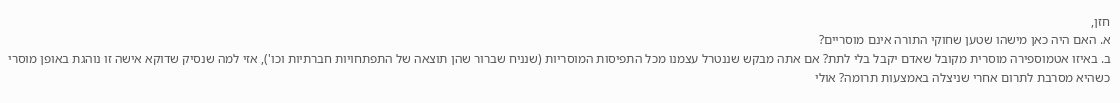חזן,
א. האם היה כאן מישהו שטען שחוקי התורה אינם מוסריים?
ב. באיזו אטמוספירה מוסרית מקובל שאדם יקבל בלי לתת? אם אתה מבקש שננטרל עצמנו מכל התפיסות המוסריות (שנניח שברור שהן תוצאה של התפתחויות חברתיות וכו'), אזי למה שנסיק שדוקא אישה זו נוהגת באופן מוסרי כשהיא מסרבת לתרום אחרי שניצלה באמצעות תרומה? אולי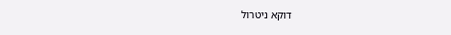דוקא ניטרול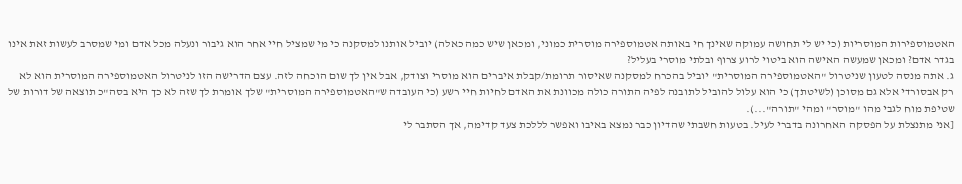האטמוספירות המוסריות (כי יש לי תחושה עמוקה שאינך חי באותה אטמוספירה מוסרית כמוני, ומכאן שיש כמה כאלה) יוביל אותנו למסקנה כי מי שמציל חיי אחר הוא גיבור ונעלה מכל אדם ומי שמסרב לעשות זאת אינו בגדר אדם? ומכאן שמעשה האישה הוא ביטוי לרוע צרוף ובלתי מוסרי בעליל?
ג. אתה מנסה לטעון שניטרול "האטמוספירה המוסרית" יוביל בהכרח למסקנה שאיסור תרומת/קבלת איברים הוא מוסרי וצודק, אבל אין לך שום הוכחה לזה. עצם הדרישה הזו לניטרול האטמוספירה המוסרית הוא לא רק אבסורדי אלא גם מסוכן (לשיטתך) כי הוא עלול להוביל לתובנה לפיה התורה כולה מכוונת את האדם לחיות חיי רשע (כי העובדה ש"האטמוספירה המוסרית" שלך אומרת לך שזה לא כך היא בסה"כ תוצאה של דורות של שטיפת מוח לגבי מהו "מוסר" ומהי "תורה"...).
[אני מתנצלת על הפסקה האחרונה בדברי לעיל. בטעות חשבתי שהדיון כבר נמצא באיבו ואפשר לללכת צעד קדימה, אך הסתבר לי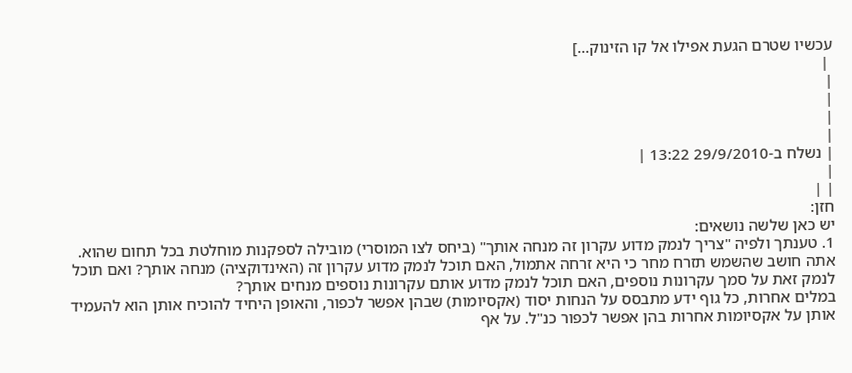עכשיו שטרם הגעת אפילו אל קו הזינוק...]
 |
|
|
|
|
| נשלח ב-29/9/2010 13:22 |
|
| |
חזן:
יש כאן שלשה נושאים:
1. טענתך ולפיה "צריך לנמק מדוע עקרון זה מנחה אותך" (ביחס לצו המוסרי) מובילה לספקנות מוחלטת בכל תחום שהוא. אתה חושב שהשמש תזרח מחר כי היא זרחה אתמול, האם תוכל לנמק מדוע עקרון זה (האינדוקציה) מנחה אותך? ואם תוכל לנמק זאת על סמך עקרונות נוספים, האם תוכל לנמק מדוע אותם עקרונות נוספים מנחים אותך?
במלים אחרות, כל גוף ידע מתבסס על הנחות יסוד (אקסיומות) שבהן אפשר לכפור, והאופן היחיד להוכיח אותן הוא להעמיד אותן על אקסיומות אחרות בהן אפשר לכפור כנ"ל. על אף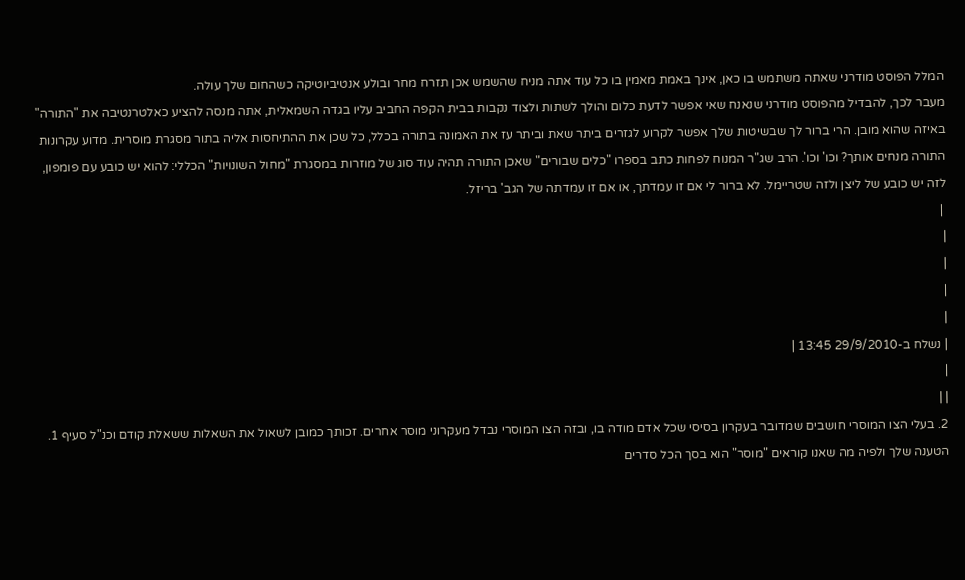המלל הפוסט מודרני שאתה משתמש בו כאן, אינך באמת מאמין בו כל עוד אתה מניח שהשמש אכן תזרח מחר ובולע אנטיביוטיקה כשהחום שלך עולה.
מעבר לכך, להבדיל מהפוסט מודרני שנאנח שאי אפשר לדעת כלום והולך לשתות ולצוד נקבות בבית הקפה החביב עליו בגדה השמאלית, אתה מנסה להציע כאלטרנטיבה את "התורה" באיזה שהוא מובן. הרי ברור לך שבשיטות שלך אפשר לקרוע לגזרים ביתר שאת וביתר עז את האמונה בתורה בכלל, כל שכן את ההתיחסות אליה בתור מסגרת מוסרית. מדוע עקרונות התורה מנחים אותך? וכו' וכו'. הרב שג"ר המנוח לפחות כתב בספרו "כלים שבורים" שאכן התורה תהיה עוד סוג של מוזרות במסגרת "מחול השונויות" הכללי: להוא יש כובע עם פומפון, לזה יש כובע של ליצן ולזה שטריימל. לא ברור לי אם זו עמדתך, או אם זו עמדתה של הגב' בריזל.
 |
|
|
|
|
| נשלח ב-29/9/2010 13:45 |
|
| |
2. בעלי הצו המוסרי חושבים שמדובר בעקרון בסיסי שכל אדם מודה בו, ובזה הצו המוסרי נבדל מעקרוני מוסר אחרים. זכותך כמובן לשאול את השאלות ששאלת קודם וכנ"ל סעיף 1. הטענה שלך ולפיה מה שאנו קוראים "מוסר" הוא בסך הכל סדרים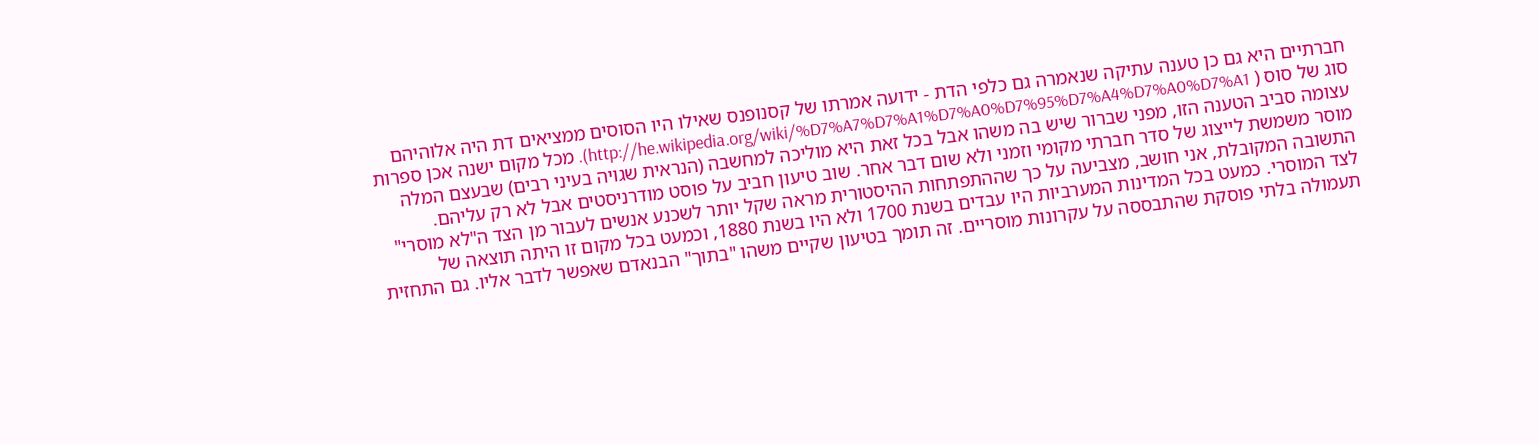חברתיים היא גם כן טענה עתיקה שנאמרה גם כלפי הדת - ידועה אמרתו של קסנופנס שאילו היו הסוסים ממציאים דת היה אלוהיהם סוג של סוס ( http://he.wikipedia.org/wiki/%D7%A7%D7%A1%D7%A0%D7%95%D7%A4%D7%A0%D7%A1). מכל מקום ישנה אכן ספרות עצומה סביב הטענה הזו, מפני שברור שיש בה משהו אבל בכל זאת היא מוליכה למחשבה (הנראית שגויה בעיני רבים) שבעצם המלה מוסר משמשת לייצוג של סדר חברתי מקומי וזמני ולא שום דבר אחר. שוב טיעון חביב על פוסט מודרניסטים אבל לא רק עליהם. התשובה המקובלת, אני חושב, מצביעה על כך שההתפתחות ההיסטורית מראה שקל יותר לשכנע אנשים לעבור מן הצד ה"לא מוסרי" לצד המוסרי. כמעט בכל המדינות המערביות היו עבדים בשנת 1700 ולא היו בשנת 1880, וכמעט בכל מקום זו היתה תוצאה של תעמולה בלתי פוסקת שהתבססה על עקרונות מוסריים. זה תומך בטיעון שקיים משהו "בתוך" הבנאדם שאפשר לדבר אליו. גם התחזית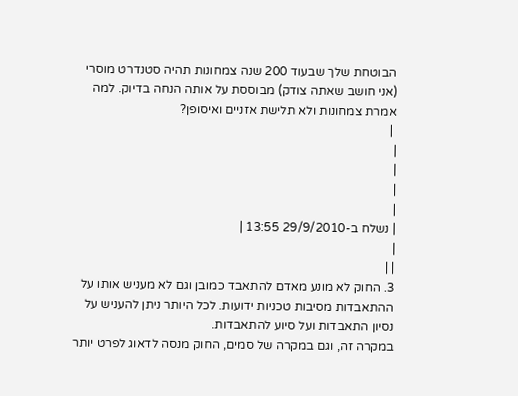הבוטחת שלך שבעוד 200 שנה צמחונות תהיה סטנדרט מוסרי (אני חושב שאתה צודק) מבוססת על אותה הנחה בדיוק. למה אמרת צמחונות ולא תלישת אזניים ואיסופן?
 |
|
|
|
|
| נשלח ב-29/9/2010 13:55 |
|
| |
3. החוק לא מונע מאדם להתאבד כמובן וגם לא מעניש אותו על ההתאבדות מסיבות טכניות ידועות. לכל היותר ניתן להעניש על נסיון התאבדות ועל סיוע להתאבדות.
במקרה זה, וגם במקרה של סמים, החוק מנסה לדאוג לפרט יותר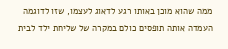ממה שהוא מוכן באותו רגע לדאוג לעצמו, שזו לדוגמה העמדה אותה תופסים כולם במקרה של שליחת ילד לבית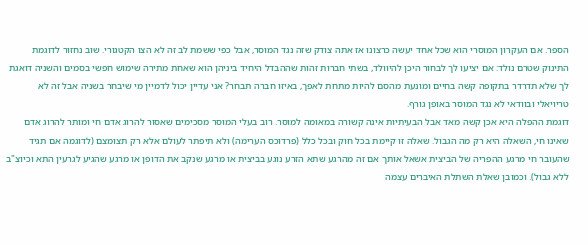הספר. אם העקרון המוסרי הוא שכל אחד יעשה כרצונו אז אתה צודק שזה נגד המוסר, אבל כפי ששמת לב זה לא הצו הקטגורי. שוב נחזור לדוגמת התינוק שטרם נולד: אם יציעו לך לבחור היכן להיוולד, בשתי חברות זהות שההבדל היחיד ביניהן הוא שאחת מתירה שימוש חפשי בסמים והשניה דואגת לך שלא תדרדר בתקופה קשה בחיים ומונעת מהסם להיות מתחת לאפך, באיזו חברה תבחר? אני עדיין יכול לדמיין מי שיבחר בשניה אבל זה לא טריויאלי ובוודאי לא נגד המוסר באופן גורף.
דוגמת ההפלה היא אכן קשה מאד אבל הבעיתיות אינה קשורה במאומה למוסר. רוב בעלי המוסר מסכימים שאסור להרוג אדם חי ומותר להרוג אדם שאינו חי, השאלה היא רק מה הגבול. שאלה זו קיימת בכל חוק ובכל כלל (פרדוכס הערימה) ולא תיפתר לעולם אלא רק תצומצם (לדוגמה אם תגיד שהעובר חי מרגע ההפריה של הביצית אשאל אותך אם זה מהרגע שתא הזרע נוגע בביצית או מרגע שנקב את הדופן או מרגע שהגיע לגרעין התא וכיוצ"ב ללא גבול). וכמובן שאלת השתלת האיברים עצמה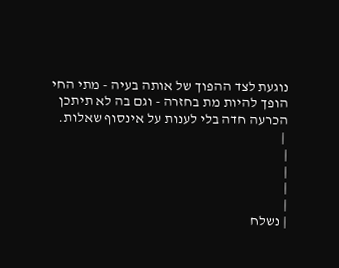נוגעת לצד ההפוך של אותה בעיה - מתי החי הופך להיות מת בחזרה - וגם בה לא תיתכן הכרעה חדה בלי לענות על אינסוף שאלות.
 |
|
|
|
|
| נשלח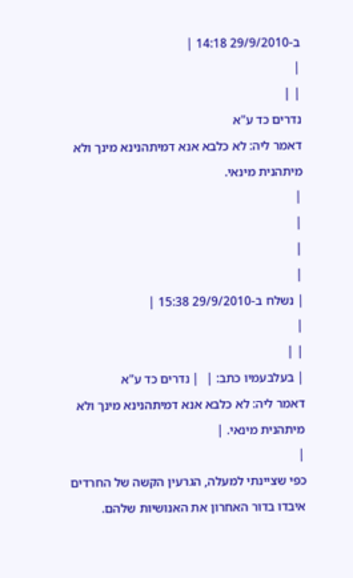ב-29/9/2010 14:18 |
|
| |
נדרים כד ע"א
דאמר ליה: לא כלבא אנא דמיתהנינא מינך ולא מיתהנית מינאי.
|
|
|
|
| נשלח ב-29/9/2010 15:38 |
|
| |
| בעלבעמיו כתב: |  | נדרים כד ע"א
דאמר ליה: לא כלבא אנא דמיתהנינא מינך ולא מיתהנית מינאי. |
|
כפי שציינתי למעלה, הגרעין הקשה של החרדים איבדו בדור האחרון את האנושיות שלהם.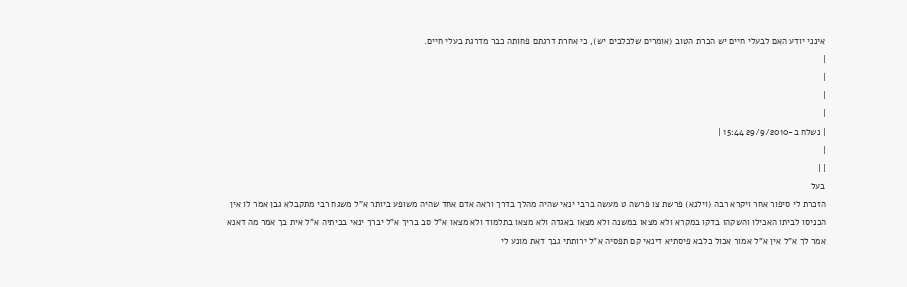אינני יודע האם לבעלי חיים יש הכרת הטוב (אומרים שלכלבים יש), כי אחרת דרגתם פחותה כבר מדרגת בעלי חיים.
|
|
|
|
| נשלח ב-29/9/2010 15:44 |
|
| |
בעל
הזכרת לי סיפור אחר ויקרא רבה (וילנא) פרשת צו פרשה ט מעשה ברבי ינאי שהיה מהלך בדרך וראה אדם אחד שהיה משופע ביותר א"ל משגח רבי מתקבלא גבן אמר לו אין הכניסו לביתו האכילו והשקהו בדקו במקרא ולא מצאו במשנה ולא מצאו באגדה ולא מצאו בתלמוד ולא מצאו א"ל סב בריך א"ל יברך ינאי בביתיה א"ל אית בך אמר מה דאנא אמר לך א"ל אין א"ל אמור אכול כלבא פיסתיא דינאי קם תפסיה א"ל ירותתי גבך דאת מונע לי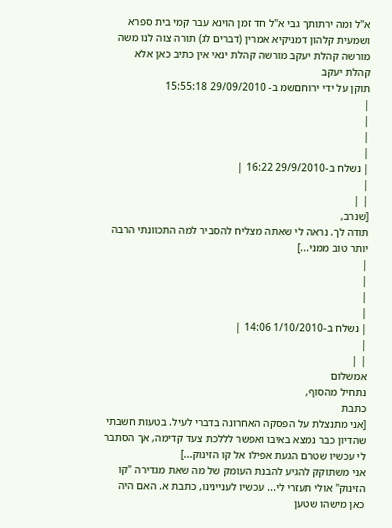א"ל ומה ירתותך גבי א"ל חד זמן הוינא עבר קמי בית ספרא ושמעית קלהון דמניקיא אמרין (דברים לג) תורה צוה לנו משה מורשה קהלת יעקב מורשה קהלת ינאי אין כתיב כאן אלא קהלת יעקב
תוקן על ידי ירוחםשמ ב- 29/09/2010 15:55:18
|
|
|
|
| נשלח ב-29/9/2010 16:22 |
|
| |
[שנרב,
תודה לך. נראה לי שאתה מצליח להסביר למה התכוונתי הרבה יותר טוב ממני...]
|
|
|
|
| נשלח ב-1/10/2010 14:06 |
|
| |
אמשלום
נתחיל מהסוף,
כתבת
[אני מתנצלת על הפסקה האחרונה בדברי לעיל. בטעות חשבתי שהדיון כבר נמצא באיבו ואפשר לללכת צעד קדימה, אך הסתבר לי עכשיו שטרם הגעת אפילו אל קו הזינוק...]
אני משתוקק להגיע להבנת העומק של מה שאת מגדירה "קו הזינוק" אולי תעזרי לי... עכשיו לעניינינו, כתבת א. האם היה כאן מישהו שטען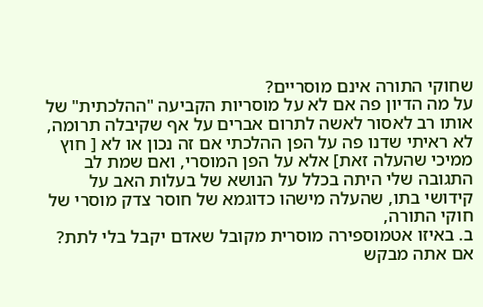שחוקי התורה אינם מוסריים?
על מה הדיון פה אם לא על מוסריות הקביעה "ההלכתית" של אותו רב לאסור לאשה לתרום אברים על אף שקיבלה תרומה, לא ראיתי שדנו פה על הפן ההלכתי אם זה נכון או לא [ חוץ ממיכי שהעלה זאת] אלא על הפן המוסרי, ואם שמת לב התגובה שלי היתה בכלל על הנושא של בעלות האב על קידושי בתו, שהעלה מישהו כדוגמא של חוסר צדק מוסרי של חוקי התורה,
ב. באיזו אטמוספירה מוסרית מקובל שאדם יקבל בלי לתת? אם אתה מבקש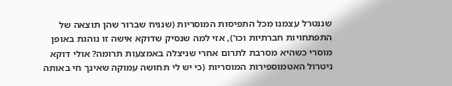שננטרל עצמנו מכל התפיסות המוסריות (שנניח שברור שהן תוצאה של התפתחויות חברתיות וכו'), אזי למה שנסיק שדוקא אישה זו נוהגת באופן מוסרי כשהיא מסרבת לתרום אחרי שניצלה באמצעות תרומה? אולי דוקא ניטרול האטמוספירות המוסריות (כי יש לי תחושה עמוקה שאינך חי באותה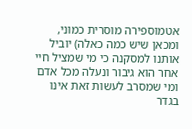אטמוספירה מוסרית כמוני, ומכאן שיש כמה כאלה) יוביל אותנו למסקנה כי מי שמציל חיי אחר הוא גיבור ונעלה מכל אדם ומי שמסרב לעשות זאת אינו בגדר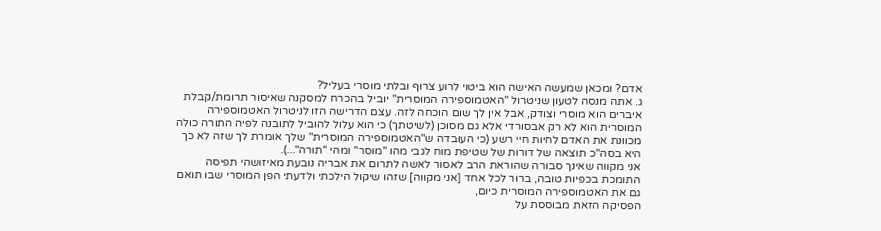אדם? ומכאן שמעשה האישה הוא ביטוי לרוע צרוף ובלתי מוסרי בעליל?
ג. אתה מנסה לטעון שניטרול "האטמוספירה המוסרית" יוביל בהכרח למסקנה שאיסור תרומת/קבלת איברים הוא מוסרי וצודק, אבל אין לך שום הוכחה לזה. עצם הדרישה הזו לניטרול האטמוספירה המוסרית הוא לא רק אבסורדי אלא גם מסוכן (לשיטתך) כי הוא עלול להוביל לתובנה לפיה התורה כולה מכוונת את האדם לחיות חיי רשע (כי העובדה ש"האטמוספירה המוסרית" שלך אומרת לך שזה לא כך היא בסה"כ תוצאה של דורות של שטיפת מוח לגבי מהו "מוסר" ומהי "תורה"...).
אני מקווה שאינך סבורה שהוראת הרב לאסור לאשה לתרום את אבריה נובעת מאיזושהי תפיסה התומכת בכפיות טובה, ברור לכל אחד [אני מקווה] שזהו שיקול הילכתי ולדעתי הפן המוסרי שבו תואם גם את האטמוספירה המוסרית כיום,
הפסיקה הזאת מבוססת על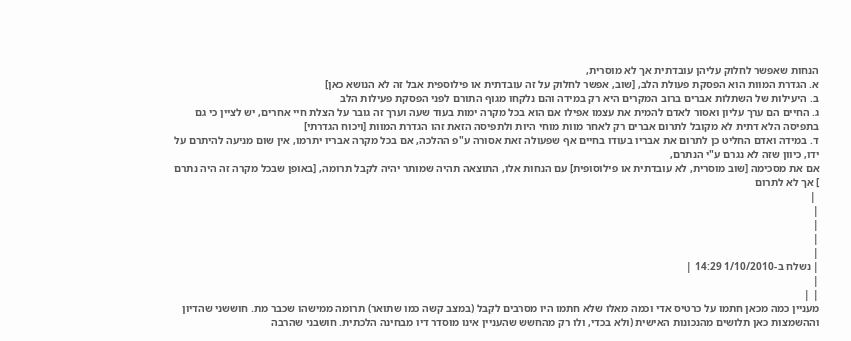הנחות שאפשר לחלוק עליהן עובדתית אך לא מוסרית,
א. הגדרת המוות הוא הפסקת פעולת הלב, [שוב, אפשר לחלוק על זה עובדתית או פילוספית אבל זה לא הנושא כאן]
ב. היעילות של השתלות אברים ברוב המקרים היא רק במידה והם נלקחו מגוף התורם לפני הפסקת פעילות הלב
ג. החיים הם ערך עליון ואסור לאדם להמית את עצמו אפילו אם הוא בכל מקרה ימות בעוד שעה וערך זה גובר על הצלת חיי אחרים, יש לציין כי גם בתפיסה הלא דתית לא מקובל לתרום אברים רק לאחר מוות מוחי היות ולתפיסה הזאת זהו הגדרת המוות [ויכוח הגדרתי]
ד. במידה ואדם החליט כן לתרום את אבריו בעודו בחיים אף שפעולה זאת אסורה ע"פ ההלכה, אם בכל מקרה אבריו יתרמו, אין שום מניעה להיתרם על ידו, כיוון שזה לא נגרם ע"י הנתרם,
אם את מסכימה [שוב מוסרית, לא עובדתית או פילוסופית] עם הנחות אלו, התוצאה תהיה שמותר יהיה לקבל תרומה, [באופן שבכל מקרה זה היה נתרם ] אך לא לתרום
 |
|
|
|
|
| נשלח ב-1/10/2010 14:29 |
|
| |
מעניין כמה מכאן חתמו על כרטיס אדי וכמה מאלו שלא חתמו היו מסרבים לקבל (במצב קשה כמו שתואר) תרומה ממישהו שכבר מת. חוששני שהדיון וההשמצות כאן תלושים מהנכונות האישית (ולא בכדי, ולו רק מהחשש שהעניין אינו מוסדר דיו מבחינה הלכתית. חושבני שהרבה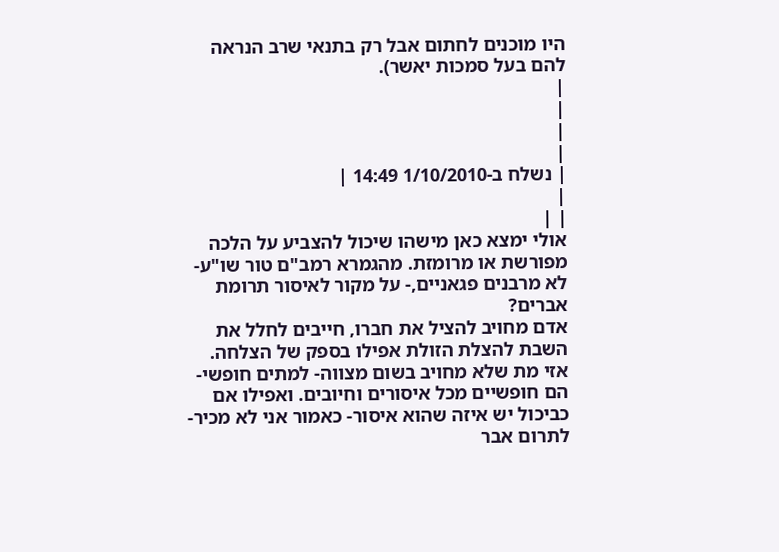היו מוכנים לחתום אבל רק בתנאי שרב הנראה להם בעל סמכות יאשר).
|
|
|
|
| נשלח ב-1/10/2010 14:49 |
|
| |
אולי ימצא כאן מישהו שיכול להצביע על הלכה מפורשת או מרומזת. מהגמרא רמב"ם טור שו"ע- לא מרבנים פגאניים,- על מקור לאיסור תרומת אברים?
אדם מחויב להציל את חברו, חייבים לחלל את השבת להצלת הזולת אפילו בספק של הצלחה. אזי מת שלא מחויב בשום מצווה- למתים חופשי- הם חופשיים מכל איסורים וחיובים. ואפילו אם כביכול יש איזה שהוא איסור- כאמור אני לא מכיר- לתרום אבר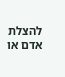להצלת אדם או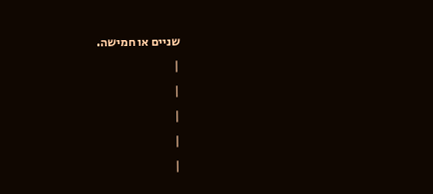שניים או חמישה.
|
|
|
|
|